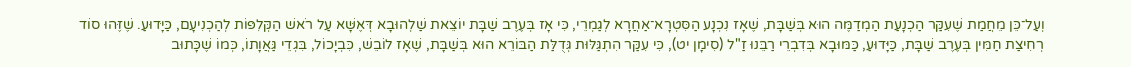וְעַל־כֵּן מֵחֲמַת שֶׁעִקַּר הַכְנָעַת הַמְדַמֶּה הוּא בְּשַׁבָּת, שֶׁאָז נִכְנָע הַסִּטְרָא־אַחֲרָא לְגַמְרֵי, כִּי אָז בְּעֶרֶב שַׁבָּת יוֹצֵאת שַׁלְהוּבָא דְּאֶשָּׁא עַל רֹאשׁ הַקְּלִפּוֹת לְהַכְנִיעָם, כַּיָּדוּעַ. שֶׁזֶּהוּ סוֹד רְחִיצַת חַמִּין בְּעֶרֶב שַׁבָּת, כַּיָּדוּעַ, כַּמּוּבָא בְּדִבְרֵי רַבֵּנוּ זַ"ל (סִימָן יט), כִּי עִקַּר הִתְגַּלּוּת גְּדֻלַּת הַבּוֹרֵא הוּא בְּשַׁבָּת, שֶׁאָז לוֹבֵשׁ, כִּבְיָכוֹל, בִּגְדֵי גַּאֲוָתוֹ, כְּמוֹ שֶׁכָּתוּב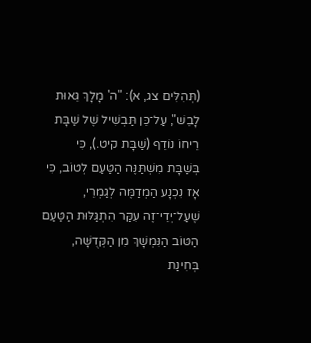(תְּהִלִּים צג, א): "ה' מָלָךְ גֵּאוּת לָבֵשׁ", עַל־כֵּן תַּבְשִׁיל שֶׁל שַׁבָּת רֵיחוֹ נוֹדֵף (שַׁבָּת קיט.), כִּי בְּשַׁבָּת מִשְׁתַּנֶּה הַטַּעַם לְטוֹב, כִּי אָז נִכְנָע הַמְדַמֶּה לְגַמְרֵי, שֶׁעַל־יְדֵי־זֶה עִקַּר הִתְגַּלּוּת הַטַּעַם הַטּוֹב הַנִּמְשָׁךְ מִן הַקְּדֻשָּׁה, בְּחִינַת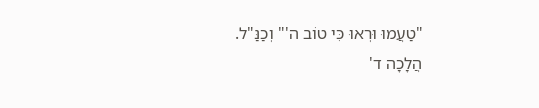"טַעֲמוּ וּרְאוּ כִּי טוֹב ה'" וְכַנַּ"ל.
הֲלָכָה ד'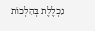נִכְלֶלֶת בְּהִלְכוֹת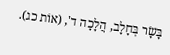בָּשָׂר בְּחָלָב, הֲלָכָה ד', (אוֹת כג).